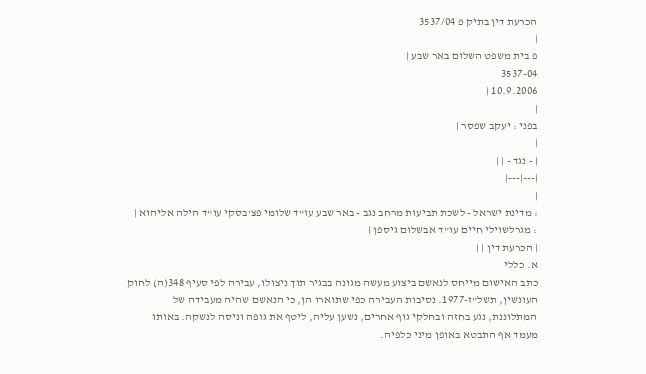הכרעת דין בתיק פ 3537/04
|
פ בית משפט השלום באר שבע |
3537-04
10.9.2006 |
|
בפני : יעקב שפסר |
|
| - נגד - | |
|---|---|
|
: מדינת ישראל - לשכת תביעות מרחב נגב - באר שבע עו"ד שלומי פצ'בסקי עו"ד הילה אליהוא |
: מגרלשוילי חיים עו"ד אבשלום גיספן |
| הכרעת דין | |
א. כללי
כתב האישום מייחס לנאשם ביצוע מעשה מגונה בבגיר תוך ניצולו, עבירה לפי סעיף 348(ה) לחוק העונשין, תשל"ז-1977. נסיבות העבירה כפי שתוארו הן, כי הנאשם שהיה מעבידה של המתלוננת, נגע בחזה ובחלקי גוף אחרים, נשען עליה, ליטף את גופה וניסה לנשקה. באותו מעמד אף התבטא באופן מיני כלפיה.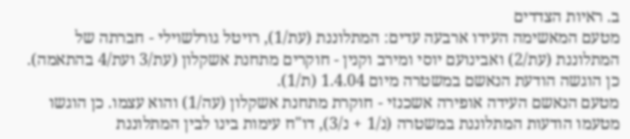ב. ראיות הצדדים
מטעם המאשימה העידו ארבעה עדים: המתלוננת (עת/1), רויטל גורלשוילי - חברתה של המתלוננת (עת/2) ואבינועם יוסי ומירב וקנין - חוקרים מתחנת אשקלון (עת/3 ועת/4 בהתאמה). כן הוגשה הודעת הנאשם במשטרה מיום 1.4.04 (ת/1).
מטעם הנאשם העידה אופירה אשכנזי - חוקרת מתחנת אשקלון (עה/1) והוא עצמו. כן הוגשו מטעמו הודעות המתלוננת במשטרה (נ/1 + נ/3), דו"ח עימות בינו לבין המתלוננת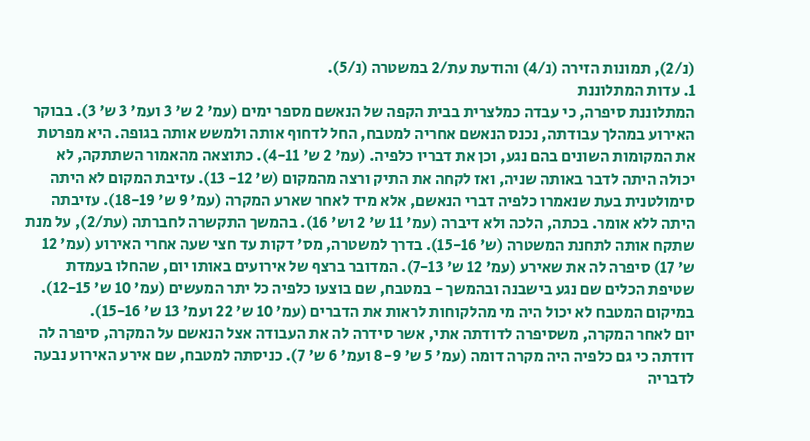(נ/2), תמונות הזירה (נ/4) והודעת עת/2 במשטרה (נ/5).
1. עדות המתלוננת
המתלוננת סיפרה, כי עבדה כמלצרית בבית הקפה של הנאשם מספר ימים (עמ' 2 ש' 3 ועמ' 3 ש' 3). בבוקר האירוע במהלך עבודתה, נכנס הנאשם אחריה למטבח, החל לדחוף אותה ולמשש אותה בגופה. היא מפרטת את המקומות השונים בהם נגע, וכן את דבריו כלפיה. (עמ' 2 ש' 4-11). כתוצאה מהאמור השתתקה, לא יכולה היתה לדבר באותה שניה, ואז לקחה את התיק ורצה מהמקום (ש' 12- 13). עזיבת המקום לא היתה סימולטנית בעת שנאמרו כלפיה דברי הנאשם, אלא מיד לאחר שארע המקרה (עמ' 9 ש' 18-19). עזיבתה היתה ללא אומר. בכתה, הלכה ולא דיברה (עמ' 11 ש' 2 וש' 16). בהמשך התקשרה לחברתה (עת/2), על מנת שתקח אותה לתחנת המשטרה (ש' 15-16). בדרך למשטרה, מס' דקות עד חצי שעה אחרי האירוע (עמ' 12 ש' 17) סיפרה לה את שאירע (עמ' 12 ש' 7-13). המדובר ברצף של אירועים באותו יום, שהחלו בעמדת שטיפת הכלים שם נגע בישבנה ובהמשך - במטבח, שם בוצעו כלפיה כל יתר המעשים (עמ' 10 ש' 12-15). במיקום המטבח לא יכול היה מי מהלקוחות לראות את הדברים (עמ' 10 ש' 22 ועמ' 13 ש' 15-16).
יום לאחר המקרה, משסיפרה לדודתה אתי, אשר סידרה לה את העבודה אצל הנאשם על המקרה, סיפרה לה דודתה כי גם כלפיה היה מקרה דומה (עמ' 5 ש' 8-9 ועמ' 6 ש' 7). כניסתה למטבח, שם אירע האירוע נבעה לדבריה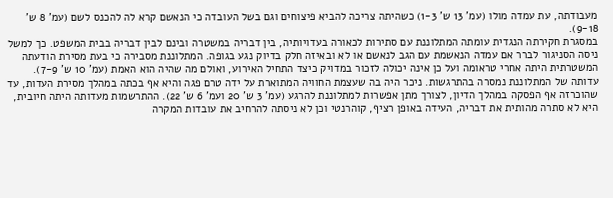מעבודתה, עת עמדה מולו (עמ' 13 ש' 1-3) כשהיתה צריכה להביא פיצוחים וגם בשל העובדה כי הנאשם קרא לה להכנס לשם (עמ' 8 ש' 9-18).
במסגרת חקירתה הנגדית עומתה המתלוננת עם סתירות לכאורה בעדויותיה, בין דבריה במשטרה ובינם לבין דבריה בבית המשפט. כך למשל ניסה הסניגור לברר אם עמדה הנאשמת עם הגב לנאשם או לא ובאיזה חלק בדיוק נגע בגופה. המתלוננת מסבירה כי בעת מסירת הודעתה המשטרתית היתה אחרי טראומה ועל כן אינה יכולה לזכור במדויק כיצד התחיל האירוע, ואולם מה שהיה הוא האמת (עמ' 10 ש' 7-9).
עדותה של המתלוננת נמסרה בהתרגשות. ניכר היה בה שעצמת החוויה המתוארת על ידה טרם פגה והיא אף בכתה במהלך מסירת העדות, עד שהוכרזה אף הפסקה במהלך הדיון, לצורך מתן אפשרות למתלוננת להרגע (עמ' 3 ש' 20 ועמ' 6 ש' 22). ההתרשמות מעדותה היתה חיובית, היא לא סתרה מהותית את דבריה, העידה באופן רציף, קוהרנטי וכן לא ניסתה להרחיב את עובדות המקרה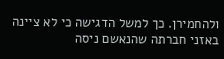ולהחמירן. כך למשל הדגישה כי לא ציינה באזני חברתה שהנאשם ניסה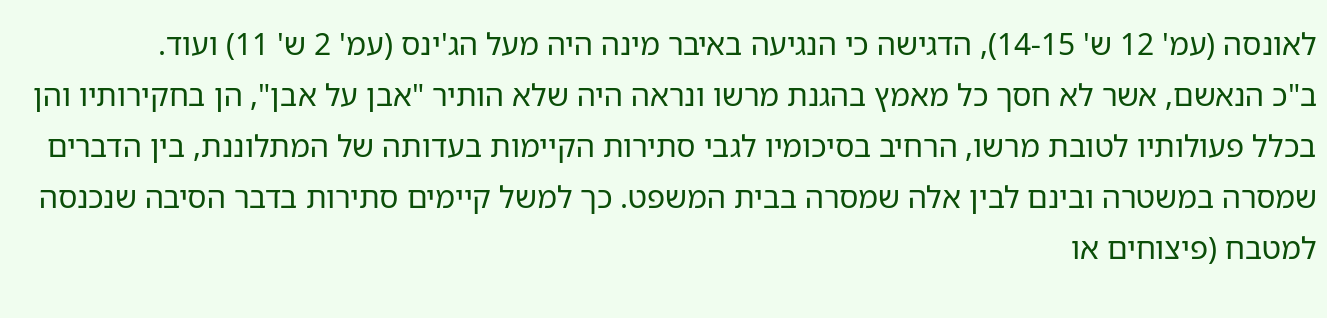לאונסה (עמ' 12 ש' 14-15), הדגישה כי הנגיעה באיבר מינה היה מעל הג'ינס (עמ' 2 ש' 11) ועוד.
ב"כ הנאשם, אשר לא חסך כל מאמץ בהגנת מרשו ונראה היה שלא הותיר "אבן על אבן", הן בחקירותיו והן בכלל פעולותיו לטובת מרשו, הרחיב בסיכומיו לגבי סתירות הקיימות בעדותה של המתלוננת, בין הדברים שמסרה במשטרה ובינם לבין אלה שמסרה בבית המשפט. כך למשל קיימים סתירות בדבר הסיבה שנכנסה למטבח (פיצוחים או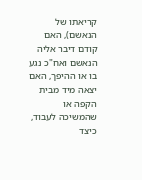קריאתו של הנאשם), האם קודם דיבר אליה הנאשם ואח"כ נגע בו או ההיפך, האם יצאה מיד מבית הקפה או שהמשיכה לעבוד, כיצד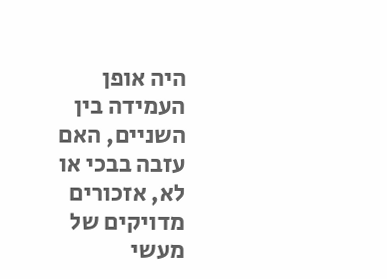היה אופן העמידה בין השניים, האם עזבה בבכי או לא, אזכורים מדויקים של מעשי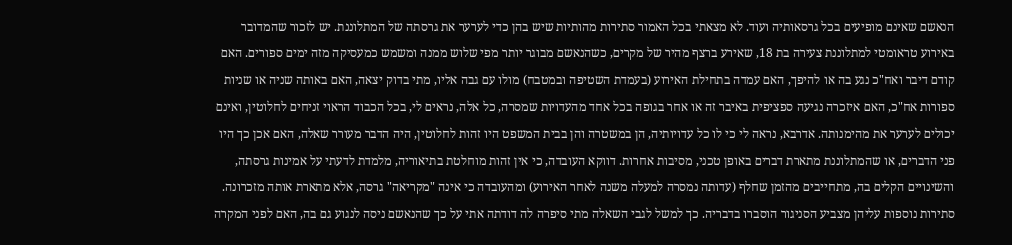הנאשם שאינם מופיעים בכל גרסאותיה ועוד. לא מצאתי בכל האמור סתירות מהותיות שיש בהן כדי לערער את גרסתה של המתלוננת. יש לזכור שהמדובר באירוע טראומטי למתלוננת צעירה בת 18, שאירע ברצף מהיר של מקרים, כשהנאשם מבוגר יותר מפי שלוש ממנה ומשמש כמעסיקה מזה ימים ספורים. האם קודם דיבר ואח"כ נגע בה או להיפך, האם עמדה בתחילת האירוע (בעמדת השטיפה ובמטבח) מולו עם גבה אליו, מתי בדוק יצאה, האם באותה שניה או שניות ספורות אח"כ, האם איזכרה נגיעה ספציפית באיבר זה או אחר בגופה בכל אחד מהעדויות שמסרה, כל אלה, נראים לי, בכל הכבוד הראוי זניחים לחלוטין, ואינם יכולים לערער את מהימנותה. אדרבא, נראה לי כי לו כל עדויותיה, הן במשטרה והן בבית המשפט היו זהות לחלוטין, היה הדבר מעורר שאלה, האם אכן כך היו פני הדברים, או שהמתלוננת מתארת דברים באופן טכני, מסיבות אחרות. דווקא העובדה, כי אין זהות מוחלטת בתיאוריה, מלמדת לדעתי על אמינות גרסתה, והשינויים הקלים בה, מתחייבים מהזמן שחלף (עדותה נמסרה למעלה משנה לאחר האירוע) ומהעובדה כי אינה "מקריאה" גרסה, אלא מתארת אותה מזכרונה.
סתירות נוספות עליהן מצביע הסניגור הוסברו בדבריה. כך למשל לגבי השאלה מתי סיפרה לה דודתה אתי על כך שהנאשם ניסה לנגוע גם בה, האם לפני המקרה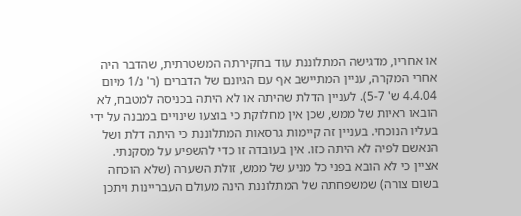או אחריו, מדגישה המתלוננת עוד בחקירתה המשטרתית, שהדבר היה אחרי המקרה, עניין המתיישב אף עם הגיונם של הדברים (ר' נ/1 מיום 4.4.04 ש' 5-7). לעניין הדלת שהיתה או לא היתה בכניסה למטבח, לא הובאו ראיות של ממש, שכן אין מחלוקת כי בוצעו שינויים במבנה על ידי בעליו הנוכחי. בעניין זה קיימות גרסאות המתלוננת כי היתה דלת ושל הנאשם לפיה לא היתה כזו. אין בעובדה זו כדי להשפיע על מסקנתי.
אציין כי לא הובא בפני כל מניע של ממש, זולת השערה (שלא הוכחה בשום צורה) שמשפחתה של המתלוננת הינה מעולם העבריינות ויתכן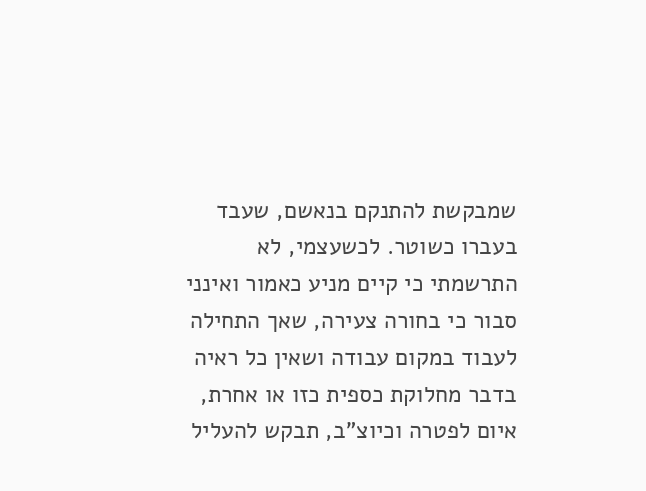שמבקשת להתנקם בנאשם, שעבד בעברו כשוטר. לכשעצמי, לא התרשמתי כי קיים מניע כאמור ואינני סבור כי בחורה צעירה, שאך התחילה לעבוד במקום עבודה ושאין כל ראיה בדבר מחלוקת כספית כזו או אחרת, איום לפטרה וכיוצ"ב, תבקש להעליל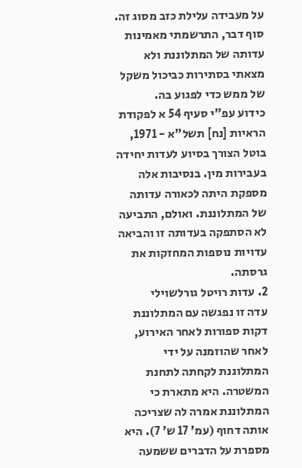על מעבידה עלילת כזב מסוג זה.
סוף דבר, התרשמתי מאמינות עדותה של המתלוננת ולא מצאתי בסתירות כביכול משקל של ממש כדי לפגוע בה.
כידוע עפ"י סעיף 54 א לפקודת הראיות [נח] תשל"א - 1971, בוטל הצורך בסיוע לעדות יחידה בעבירות מין. בנסיבות אלה מספקת היתה לכאורה עדותה של המתלוננת. ואולם, התביעה לא הסתפקה בעדותה זו והביאה עדויות נוספות המחזקות את גרסתה.
2. עדות רויטל גורלשוילי
עדה זו נפגשה עם המתלוננת דקות ספורות לאחר האירוע, לאחר שהוזמנה על ידי המתלוננת לקחתה לתחנת המשטרה. היא מתארת כי המתלוננת אמרה לה שצריכה אותה דחוף (עמ' 17 ש' 7). היא מספרת על הדברים ששמעה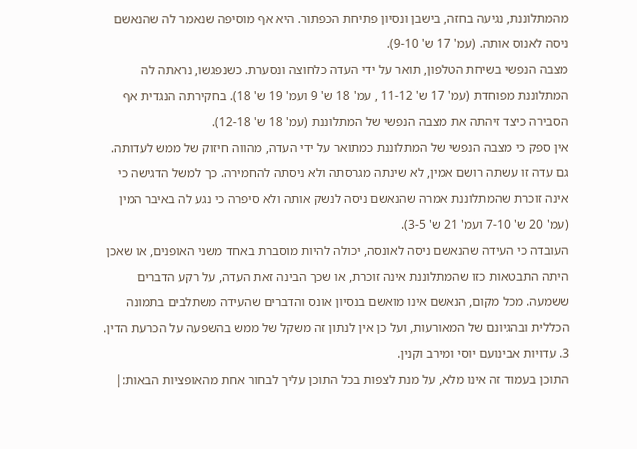מהמתלוננת, נגיעה בחזה, בישבן ונסיון פתיחת הכפתור. היא אף מוסיפה שנאמר לה שהנאשם ניסה לאנוס אותה. (עמ' 17 ש' 9-10).
מצבה הנפשי בשיחת הטלפון, תואר על ידי העדה כלחוצה ונסערת. כשנפגשו, נראתה לה המתלוננת מפוחדת (עמ' 17 ש' 11-12 , עמ' 18 ש' 9 ועמ' 19 ש' 18). בחקירתה הנגדית אף הסבירה כיצד זיהתה את מצבה הנפשי של המתלוננת (עמ' 18 ש' 12-18).
אין ספק כי מצבה הנפשי של המתלוננת כמתואר על ידי העדה, מהווה חיזוק של ממש לעדותה. גם עדה זו עשתה רושם אמין, לא שינתה מגרסתה ולא ניסתה להחמירה. כך למשל הדגישה כי אינה זוכרת שהמתלוננת אמרה שהנאשם ניסה לנשק אותה ולא סיפרה כי נגע לה באיבר המין (עמ' 20 ש' 7-10 ועמ' 21 ש' 3-5).
העובדה כי העידה שהנאשם ניסה לאונסה, יכולה להיות מוסברת באחד משני האופנים, או שאכן היתה התבטאות כזו שהמתלוננת אינה זוכרת, או שכך הבינה זאת העדה, על רקע הדברים ששמעה. מכל מקום, הנאשם אינו מואשם בנסיון אונס והדברים שהעידה משתלבים בתמונה הכללית ובהגיונם של המאורעות, ועל כן אין לנתון זה משקל של ממש בהשפעה על הכרעת הדין.
3. עדויות אבינועם יוסי ומירב וקנין.
התוכן בעמוד זה אינו מלא, על מנת לצפות בכל התוכן עליך לבחור אחת מהאופציות הבאות:|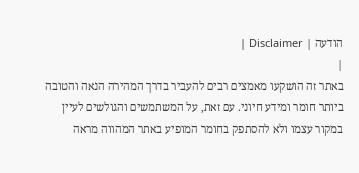הודעה | Disclaimer |
|
באתר זה הושקעו מאמצים רבים להעביר בדרך המהירה הנאה והטובה ביותר חומר ומידע חיוני. עם זאת, על המשתמשים והגולשים לעיין במקור עצמו ולא להסתפק בחומר המופיע באתר המהווה מראה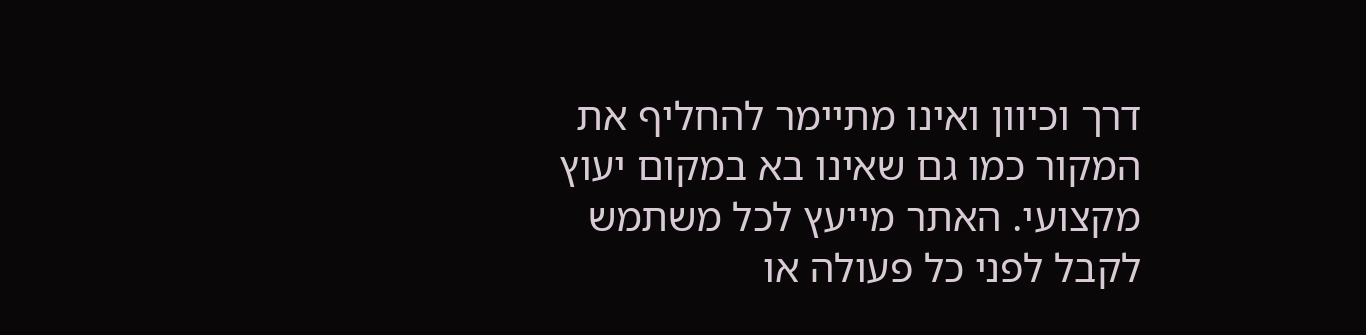דרך וכיוון ואינו מתיימר להחליף את המקור כמו גם שאינו בא במקום יעוץ מקצועי. האתר מייעץ לכל משתמש לקבל לפני כל פעולה או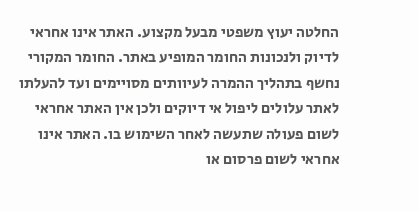החלטה יעוץ משפטי מבעל מקצוע. האתר אינו אחראי לדיוק ולנכונות החומר המופיע באתר. החומר המקורי נחשף בתהליך ההמרה לעיוותים מסויימים ועד להעלתו לאתר עלולים ליפול אי דיוקים ולכן אין האתר אחראי לשום פעולה שתעשה לאחר השימוש בו. האתר אינו אחראי לשום פרסום או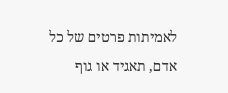לאמיתות פרטים של כל אדם, תאגיד או גוף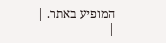המופיע באתר. |
|